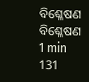ବିଶ୍ଳେଷଣ
ବିଶ୍ଳେଷଣ
1 min
131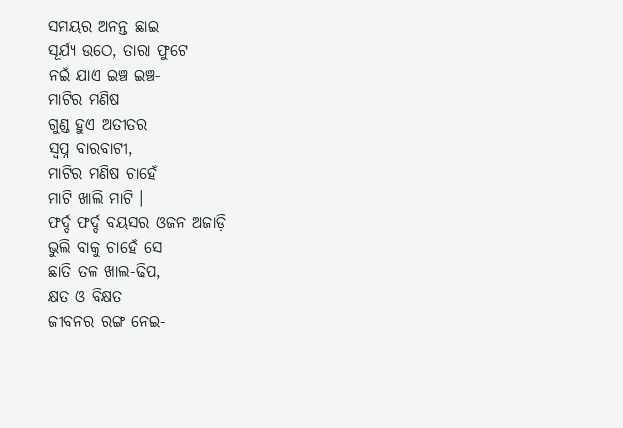ସମୟର ଅନନ୍ତ ଛାଇ
ସୂର୍ଯ୍ୟ ଉଠେ, ତାରା ଫୁଟେ
ନଇଁ ଯାଏ ଇଞ୍ଚ ଇଞ୍ଚ-
ମାଟିର ମଣିଷ
ଗୁଣ୍ଡ ହୁଏ ଅତୀତର
ସ୍ବପ୍ନ ବାରବାଟୀ,
ମାଟିର ମଣିଷ ଚାହେଁ
ମାଟି ଖାଲି ମାଟି ।
ଫର୍ଦ୍ଦ ଫର୍ଦ୍ଦ ବୟସର ଓଜନ ଅଜାଡ଼ି
ଭୁଲି ବାକୁ ଚାହେଁ ସେ
ଛାତି ତଳ ଖାଲ-ଢିପ,
କ୍ଷତ ଓ ବିକ୍ଷତ
ଜୀବନର ରଙ୍ଗ ନେଇ-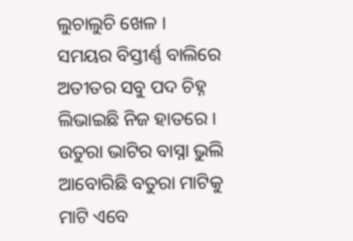ଲୁଚାଲୁଚି ଖେଳ ।
ସମୟର ବିସ୍ତୀର୍ଣ୍ଣ ବାଲିରେ
ଅତୀତର ସବୁ ପଦ ଚିହ୍ନ
ଲିଭାଇଛି ନିଜ ହାତରେ ।
ଉତୁରା ଭାଟିର ବାସ୍ନା ଭୁଲି
ଆବୋରିଛି ବତୁରା ମାଟିକୁ
ମାଟି ଏବେ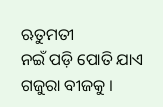ଋତୁମତୀ
ନଇଁ ପଡ଼ି ପୋତି ଯାଏ
ଗଜୁରା ବୀଜକୁ ।